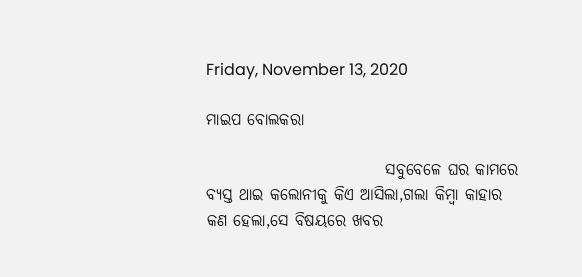Friday, November 13, 2020

ମାଇପ ବୋଲକରା

                            ସବୁବେଳେ ଘର କାମରେ ବ୍ୟସ୍ତ ଥାଇ କଲୋନୀକୁ କିଏ ଆସିଲା,ଗଲା କିମ୍ବା କାହାର କଣ ହେଲା,ସେ ବିଷୟରେ ଖବର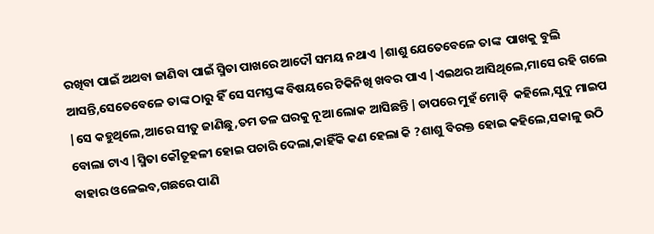ରଖିବା ପାଇଁ ଅଥବା ଜାଣିବା ପାଇଁ ସ୍ମିତା ପାଖରେ ଆଦୌ ସମୟ ନଥାଏ |ଶାଶୁ ଯେତେବେଳେ ତାଙ୍କ  ପାଖକୁ ବୁଲି ଆସନ୍ତି,ସେତେବେଳେ ତାଙ୍କ ଠାରୁ ହିଁ ସେ ସମସ୍ତଙ୍କ ବିଷୟରେ ଟିକିନିଖି ଖବର ପାଏ |ଏଇଥର ଆସିଥିଲେ,ମାସେ ରହି ଗଲେ |ସେ କହୁଥିଲେ,ଆରେ ସୀତୁ ଜାଣିଛୁ,ତମ ତଳ ଘରକୁ ନୂଆ ଲୋକ ଆସିଛନ୍ତି |ତାପରେ ମୁହଁ ମୋଡ଼ି  କହିଲେ,ସୁଦୁ ମାଇପ ବୋଲା ଟାଏ |ସ୍ମିତା କୌତୂହଳୀ ହୋଇ ପଚାରି ଦେଲା,କାହିଁକି କଣ ହେଲା କି ?ଶାଶୁ ବିରକ୍ତ ହୋଇ କହିଲେ,ସକାଳୁ ଉଠି ବାହାର ଓଳେଇବ,ଗଛରେ ପାଣି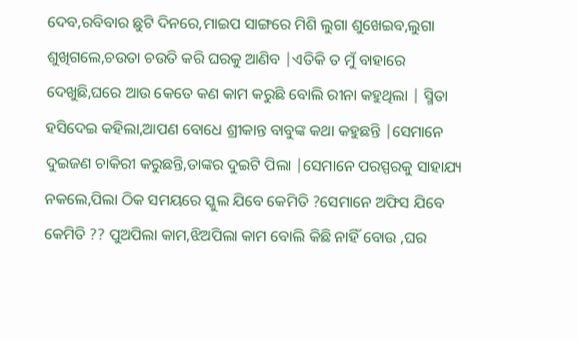ଦେବ,ରବିବାର ଛୁଟି ଦିନରେ,ମାଇପ ସାଙ୍ଗରେ ମିଶି ଲୁଗା ଶୁଖେଇବ,ଲୁଗା ଶୁଖିଗଲେ,ଚଉତା ଚଉତି କରି ଘରକୁ ଆଣିବ |ଏତିକି ତ ମୁଁ ବାହାରେ ଦେଖୁଛି,ଘରେ ଆଉ କେତେ କଣ କାମ କରୁଛି ବୋଲି ରୀନା କହୁଥିଲା | ସ୍ମିତା ହସିଦେଇ କହିଲା,ଆପଣ ବୋଧେ ଶ୍ରୀକାନ୍ତ ବାବୁଙ୍କ କଥା କହୁଛନ୍ତି |ସେମାନେ ଦୁଇଜଣ ଚାକିରୀ କରୁଛନ୍ତି,ତାଙ୍କର ଦୁଇଟି ପିଲା |ସେମାନେ ପରସ୍ପରକୁ ସାହାଯ୍ୟ ନକଲେ,ପିଲା ଠିକ ସମୟରେ ସ୍କୁଲ ଯିବେ କେମିତି ?ସେମାନେ ଅଫିସ ଯିବେ କେମିତି ?? ପୁଅପିଲା କାମ,ଝିଅପିଲା କାମ ବୋଲି କିଛି ନାହିଁ ବୋଉ ,ଘର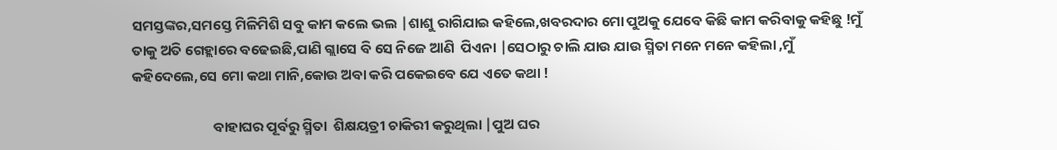ସମସ୍ତଙ୍କର,ସମସ୍ତେ ମିଳିମିଶି ସବୁ କାମ କଲେ ଭଲ |ଶାଶୁ ରାଗିଯାଇ କହିଲେ,ଖବରଦାର ମୋ ପୁଅକୁ ଯେବେ କିଛି କାମ କରିବାକୁ କହିଛୁ !ମୁଁ ତାକୁ ଅତି ଗେହ୍ଲାରେ ବଢେଇଛି,ପାଣି ଗ୍ଲାସେ ବି ସେ ନିଜେ ଆଣି  ପିଏନା |ସେଠାରୁ ଚାଲି ଯାଉ ଯାଉ ସ୍ମିତା ମନେ ମନେ କହିଲା ,ମୁଁ କହିଦେଲେ,ସେ ମୋ କଥା ମାନି,କୋଉ ଅବା କରି ପକେଇବେ ଯେ ଏତେ କଥା !

                         ବାହାଘର ପୂର୍ବରୁ ସ୍ମିତା  ଶିକ୍ଷୟତ୍ରୀ ଚାକିରୀ କରୁଥିଲା |ପୁଅ ଘର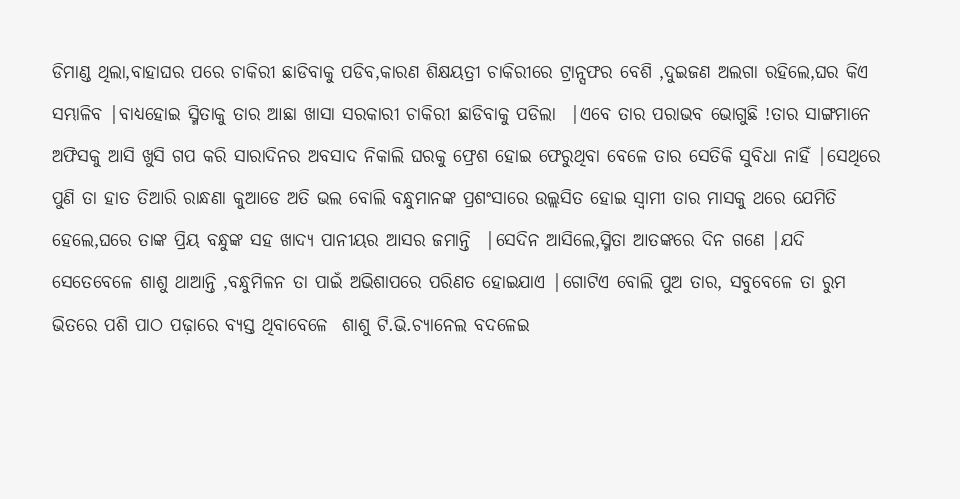ଡିମାଣ୍ଡ ଥିଲା,ବାହାଘର ପରେ ଚାକିରୀ ଛାଡିବାକୁ ପଡିବ,କାରଣ ଶିକ୍ଷୟତ୍ରୀ ଚାକିରୀରେ ଟ୍ରାନ୍ସଫର ବେଶି ,ଦୁଇଜଣ ଅଲଗା ରହିଲେ,ଘର କିଏ ସମ୍ଭାଳିବ |ବାଧ୍ୟହୋଇ ସ୍ମିତାକୁ ତାର ଆଛା ଖାସା ସରକାରୀ ଚାକିରୀ ଛାଡିବାକୁ ପଡିଲା  |ଏବେ ତାର ପରାଭବ ଭୋଗୁଛି !ତାର ସାଙ୍ଗମାନେ ଅଫିସକୁ ଆସି ଖୁସି ଗପ କରି ସାରାଦିନର ଅବସାଦ ନିକାଲି ଘରକୁ ଫ୍ରେଶ ହୋଇ ଫେରୁଥିବା ବେଳେ ତାର ସେତିକି ସୁବିଧା ନାହିଁ |ସେଥିରେ ପୁଣି ତା ହାତ ତିଆରି ରାନ୍ଧଣା କୁଆଡେ ଅତି ଭଲ ବୋଲି ବନ୍ଧୁମାନଙ୍କ ପ୍ରଶଂସାରେ ଉଲ୍ଲସିତ ହୋଇ ସ୍ୱାମୀ ତାର ମାସକୁ ଥରେ ଯେମିତି ହେଲେ,ଘରେ ତାଙ୍କ ପ୍ରିୟ ବନ୍ଧୁଙ୍କ ସହ ଖାଦ୍ୟ ପାନୀୟର ଆସର ଜମାନ୍ତି  |ସେଦିନ ଆସିଲେ,ସ୍ମିତା ଆତଙ୍କରେ ଦିନ ଗଣେ |ଯଦି ସେତେବେଳେ ଶାଶୁ ଥାଆନ୍ତି ,ବନ୍ଧୁମିଳନ ତା ପାଇଁ ଅଭିଶାପରେ ପରିଣତ ହୋଇଯାଏ |ଗୋଟିଏ ବୋଲି ପୁଅ ତାର, ସବୁବେଳେ ତା ରୁମ ଭିତରେ ପଶି ପାଠ ପଢ଼ାରେ ବ୍ୟସ୍ତ ଥିବାବେଳେ  ଶାଶୁ ଟି.ଭି.ଚ୍ୟାନେଲ ବଦଳେଇ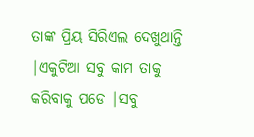ତାଙ୍କ ପ୍ରିୟ ସିରିଏଲ ଦେଖୁଥାନ୍ତି |ଏକୁଟିଆ ସବୁ କାମ ତାକୁ କରିବାକୁ ପଡେ |ସବୁ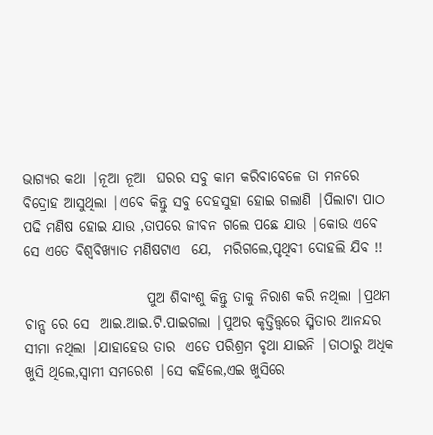ଭାଗ୍ୟର କଥା |ନୂଆ ନୂଆ  ଘରର ସବୁ କାମ କରିବାବେଳେ ତା ମନରେ ବିଦ୍ରୋହ ଆସୁଥିଲା |ଏବେ କିନ୍ତୁ ସବୁ ଦେହସୁହା ହୋଇ ଗଲାଣି |ପିଲାଟା ପାଠ ପଢି ମଣିଷ ହୋଇ ଯାଉ ,ତାପରେ ଜୀବନ ଗଲେ ପଛେ ଯାଉ |କୋଉ ଏବେ ସେ ଏତେ ବିଶ୍ୱବିଖ୍ୟାତ ମଣିଷଟାଏ  ଯେ,  ମରିଗଲେ,ପୃଥିବୀ ଦୋହଲି ଯିବ !!

                      ପୁଅ ଶିବାଂଶୁ କିନ୍ତୁ ତାକୁ ନିରାଶ କରି ନଥିଲା |ପ୍ରଥମ ଚାନ୍ସ ରେ ସେ  ଆଇ.ଆଇ.ଟି.ପାଇଗଲା |ପୁଅର କୃତ୍ତିତ୍ତ୍ୱରେ ସ୍ମିତାର ଆନନ୍ଦର ସୀମା ନଥିଲା |ଯାହାହେଉ ତାର  ଏତେ ପରିଶ୍ରମ ବୃଥା ଯାଇନି |ତାଠାରୁ ଅଧିକ ଖୁସି ଥିଲେ,ସ୍ୱାମୀ ସମରେଶ |ସେ କହିଲେ,ଏଇ ଖୁସିରେ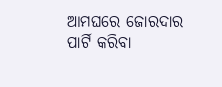ଆମଘରେ ଜୋରଦାର ପାର୍ଟି କରିବା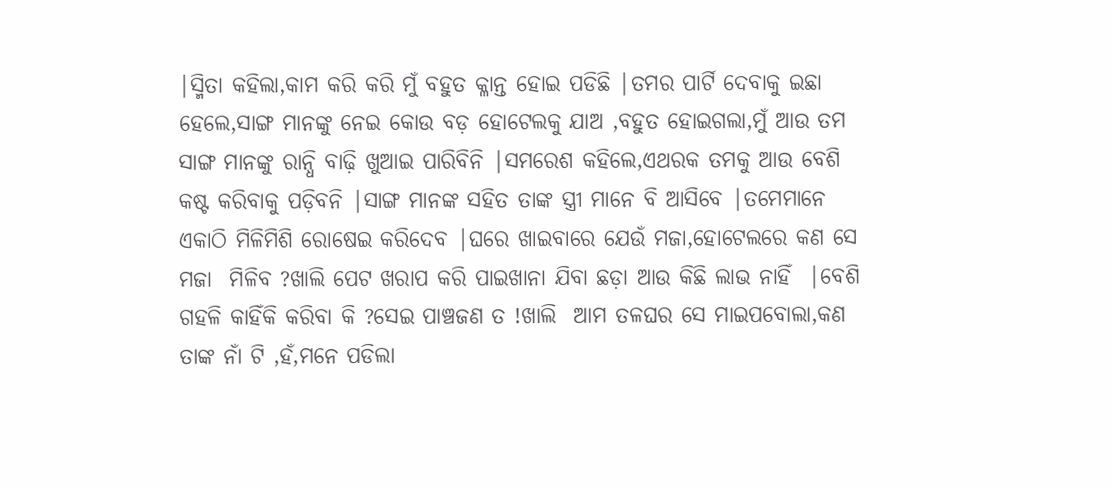|ସ୍ମିତା କହିଲା,କାମ କରି କରି ମୁଁ ବହୁତ କ୍ଳାନ୍ତ ହୋଇ ପଡିଛି |ତମର ପାର୍ଟି ଦେବାକୁ ଇଛା ହେଲେ,ସାଙ୍ଗ ମାନଙ୍କୁ ନେଇ କୋଉ ବଡ଼ ହୋଟେଲକୁ ଯାଅ ,ବହୁତ ହୋଇଗଲା,ମୁଁ ଆଉ ତମ ସାଙ୍ଗ ମାନଙ୍କୁ ରାନ୍ଧି ବାଢ଼ି ଖୁଆଇ ପାରିବିନି |ସମରେଶ କହିଲେ,ଏଥରକ ତମକୁ ଆଉ ବେଶି  କଷ୍ଟ କରିବାକୁ ପଡ଼ିବନି |ସାଙ୍ଗ ମାନଙ୍କ ସହିତ ତାଙ୍କ ସ୍ତ୍ରୀ ମାନେ ବି ଆସିବେ |ତମେମାନେ ଏକାଠି ମିଳିମିଶି ରୋଷେଇ କରିଦେବ |ଘରେ ଖାଇବାରେ ଯେଉଁ ମଜା,ହୋଟେଲରେ କଣ ସେ ମଜା  ମିଳିବ ?ଖାଲି ପେଟ ଖରାପ କରି ପାଇଖାନା ଯିବା ଛଡ଼ା ଆଉ କିଛି ଲାଭ ନାହିଁ  |ବେଶି ଗହଳି କାହିଁକି କରିବା କି ?ସେଇ ପାଞ୍ଚଜଣ ତ !ଖାଲି  ଆମ ତଳଘର ସେ ମାଇପବୋଲା,କଣ ତାଙ୍କ ନାଁ ଟି ,ହଁ,ମନେ ପଡିଲା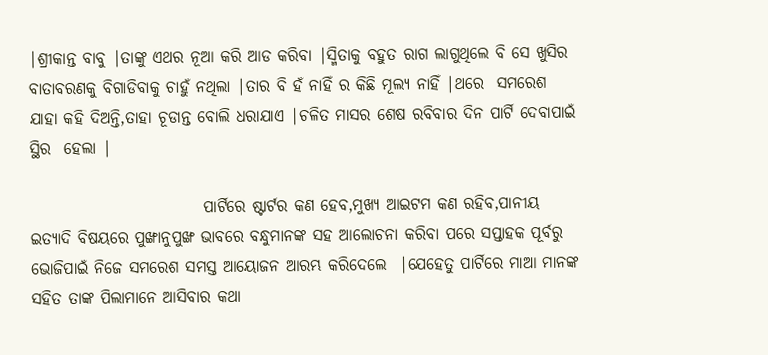|ଶ୍ରୀକାନ୍ତ ବାବୁ |ତାଙ୍କୁ ଏଥର ନୂଆ କରି ଆଡ କରିବା |ସ୍ମିତାକୁ ବହୁତ ରାଗ ଲାଗୁଥିଲେ ବି ସେ ଖୁସିର ବାତାବରଣକୁ ବିଗାଡିବାକୁ ଚାହୁଁ ନଥିଲା |ତାର ବି ହଁ ନାହିଁ ର କିଛି ମୂଲ୍ୟ ନାହିଁ |ଥରେ  ସମରେଶ ଯାହା କହି ଦିଅନ୍ତି,ତାହା ଚୂଡାନ୍ତ ବୋଲି ଧରାଯାଏ |ଚଳିତ ମାସର ଶେଷ ରବିବାର ଦିନ ପାର୍ଟି ଦେବାପାଇଁ  ସ୍ଥିର  ହେଲା |

                           ପାର୍ଟିରେ ଷ୍ଟାର୍ଟର କଣ ହେବ,ମୁଖ୍ୟ ଆଇଟମ କଣ ରହିବ,ପାନୀୟ ଇତ୍ୟାଦି ବିଷୟରେ ପୁଙ୍ଖାନୁପୁଙ୍ଖ ଭାବରେ ବନ୍ଧୁମାନଙ୍କ ସହ ଆଲୋଚନା କରିବା ପରେ ସପ୍ତାହକ ପୂର୍ବରୁ ଭୋଜିପାଇଁ ନିଜେ ସମରେଶ ସମସ୍ତ ଆୟୋଜନ ଆରମ୍ଭ କରିଦେଲେ  |ଯେହେତୁ ପାର୍ଟିରେ ମାଆ ମାନଙ୍କ ସହିତ ତାଙ୍କ ପିଲାମାନେ ଆସିବାର କଥା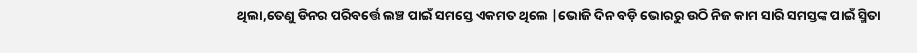ଥିଲା,ତେଣୁ ଡିନର ପରିବର୍ତ୍ତେ ଲଞ୍ଚ ପାଇଁ ସମସ୍ତେ ଏକମତ ଥିଲେ |ଭୋଜି ଦିନ ବଡ଼ି ଭୋରରୁ ଉଠି ନିଜ କାମ ସାରି ସମସ୍ତଙ୍କ ପାଇଁ ସ୍ମିତା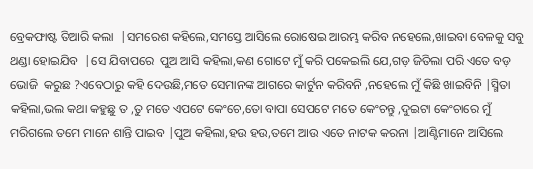ବ୍ରେକଫାଷ୍ଟ ତିଆରି କଲା  |ସମରେଶ କହିଲେ,ସମସ୍ତେ ଆସିଲେ ରୋଷେଇ ଆରମ୍ଭ କରିବ ନହେଲେ,ଖାଇବା ବେଳକୁ ସବୁ ଥଣ୍ଡା ହୋଇଯିବ  |ସେ ଯିବାପରେ  ପୁଅ ଆସି କହିଲା,କଣ ଗୋଟେ ମୁଁ କରି ପକେଇଲି ଯେ,ଗଡ଼ ଜିତିଲା ପରି ଏତେ ବଡ଼ ଭୋଜି  କରୁଛ ?ଏବେଠାରୁ କହି ଦେଉଛି,ମତେ ସେମାନଙ୍କ ଆଗରେ କାର୍ଟୁନ କରିବନି ,ନହେଲେ ମୁଁ କିଛି ଖାଇବିନି |ସ୍ମିତା କହିଲା,ଭଲ କଥା କହୁଛୁ ତ ,ତୁ ମତେ ଏପଟେ କେଂଚେ,ତୋ ବାପା ସେପଟେ ମତେ କେଂଚନ୍ତୁ ,ଦୁଇଟା କେଂଚାରେ ମୁଁ ମରିଗଲେ ତମେ ମାନେ ଶାନ୍ତି ପାଇବ |ପୁଅ କହିଲା,ହଉ ହଉ,ତମେ ଆଉ ଏତେ ନାଟକ କରନା |ଆଣ୍ଟିମାନେ ଆସିଲେ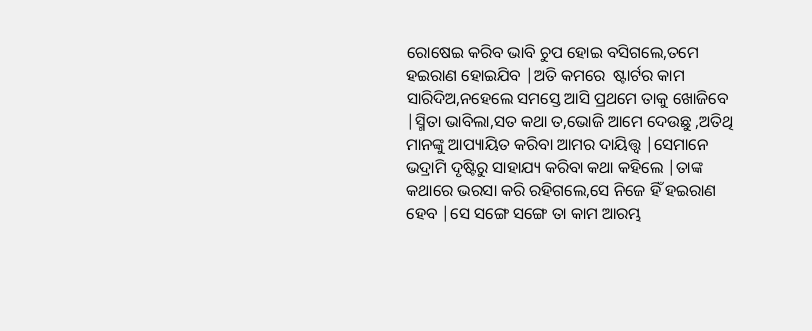ରୋଷେଇ କରିବ ଭାବି ଚୁପ ହୋଇ ବସିଗଲେ,ତମେ ହଇରାଣ ହୋଇଯିବ |ଅତି କମରେ  ଷ୍ଟାର୍ଟର କାମ ସାରିଦିଅ,ନହେଲେ ସମସ୍ତେ ଆସି ପ୍ରଥମେ ତାକୁ ଖୋଜିବେ |ସ୍ମିତା ଭାବିଲା,ସତ କଥା ତ,ଭୋଜି ଆମେ ଦେଉଛୁ ,ଅତିଥି ମାନଙ୍କୁ ଆପ୍ୟାୟିତ କରିବା ଆମର ଦାୟିତ୍ତ୍ୱ |ସେମାନେ ଭଦ୍ରାମି ଦୃଷ୍ଟିରୁ ସାହାଯ୍ୟ କରିବା କଥା କହିଲେ |ତାଙ୍କ କଥାରେ ଭରସା କରି ରହିଗଲେ,ସେ ନିଜେ ହିଁ ହଇରାଣ ହେବ |ସେ ସଙ୍ଗେ ସଙ୍ଗେ ତା କାମ ଆରମ୍ଭ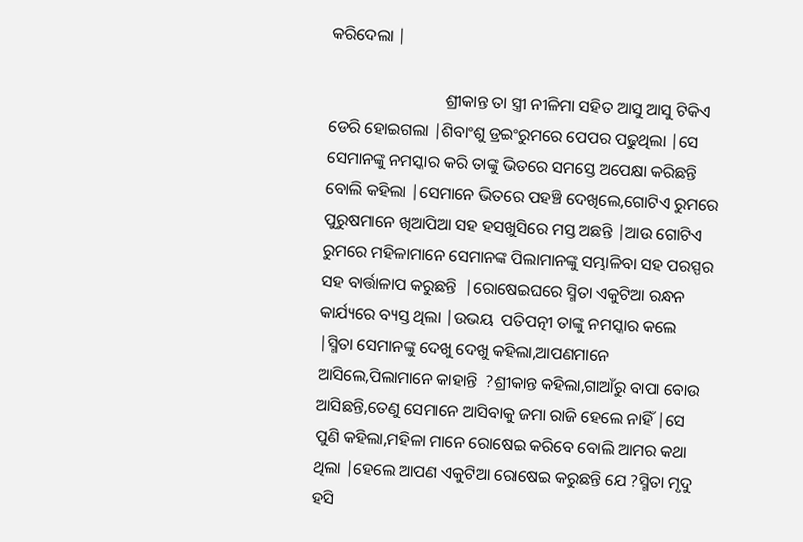କରିଦେଲା |

                            ଶ୍ରୀକାନ୍ତ ତା ସ୍ତ୍ରୀ ନୀଳିମା ସହିତ ଆସୁ ଆସୁ ଟିକିଏ ଡେରି ହୋଇଗଲା |ଶିବାଂଶୁ ଡ୍ରଇଂରୁମରେ ପେପର ପଢୁଥିଲା |ସେ ସେମାନଙ୍କୁ ନମସ୍କାର କରି ତାଙ୍କୁ ଭିତରେ ସମସ୍ତେ ଅପେକ୍ଷା କରିଛନ୍ତି ବୋଲି କହିଲା |ସେମାନେ ଭିତରେ ପହଞ୍ଚି ଦେଖିଲେ,ଗୋଟିଏ ରୁମରେ  ପୁରୁଷମାନେ ଖିଆପିଆ ସହ ହସଖୁସିରେ ମସ୍ତ ଅଛନ୍ତି |ଆଉ ଗୋଟିଏ ରୁମରେ ମହିଳାମାନେ ସେମାନଙ୍କ ପିଲାମାନଙ୍କୁ ସମ୍ଭାଳିବା ସହ ପରସ୍ପର ସହ ବାର୍ତ୍ତାଳାପ କରୁଛନ୍ତି  |ରୋଷେଇଘରେ ସ୍ମିତା ଏକୁଟିଆ ରନ୍ଧନ କାର୍ଯ୍ୟରେ ବ୍ୟସ୍ତ ଥିଲା |ଉଭୟ  ପତିପତ୍ନୀ ତାଙ୍କୁ ନମସ୍କାର କଲେ |ସ୍ମିତା ସେମାନଙ୍କୁ ଦେଖୁ ଦେଖୁ କହିଲା,ଆପଣମାନେ ଆସିଲେ,ପିଲାମାନେ କାହାନ୍ତି  ?ଶ୍ରୀକାନ୍ତ କହିଲା,ଗାଆଁରୁ ବାପା ବୋଉ ଆସିଛନ୍ତି,ତେଣୁ ସେମାନେ ଆସିବାକୁ ଜମା ରାଜି ହେଲେ ନାହିଁ |ସେ ପୁଣି କହିଲା,ମହିଳା ମାନେ ରୋଷେଇ କରିବେ ବୋଲି ଆମର କଥା ଥିଲା |ହେଲେ ଆପଣ ଏକୁଟିଆ ରୋଷେଇ କରୁଛନ୍ତି ଯେ ?ସ୍ମିତା ମୃଦୁ ହସି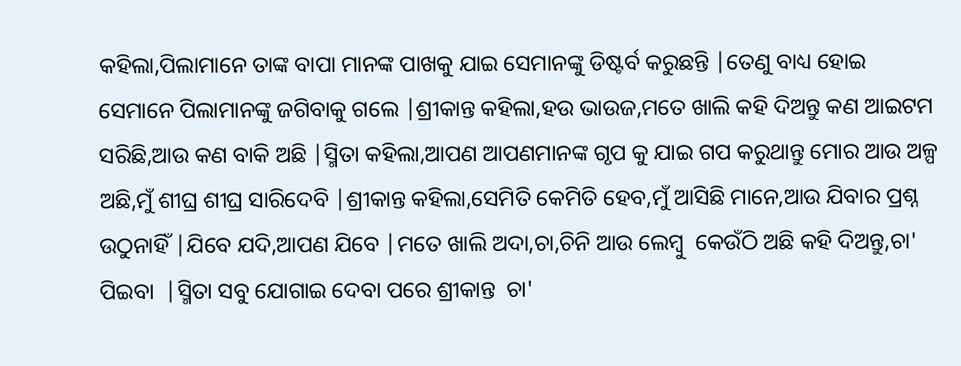କହିଲା,ପିଲାମାନେ ତାଙ୍କ ବାପା ମାନଙ୍କ ପାଖକୁ ଯାଇ ସେମାନଙ୍କୁ ଡିଷ୍ଟର୍ବ କରୁଛନ୍ତି |ତେଣୁ ବାଧ୍ୟ ହୋଇ ସେମାନେ ପିଲାମାନଙ୍କୁ ଜଗିବାକୁ ଗଲେ |ଶ୍ରୀକାନ୍ତ କହିଲା,ହଉ ଭାଉଜ,ମତେ ଖାଲି କହି ଦିଅନ୍ତୁ କଣ ଆଇଟମ ସରିଛି,ଆଉ କଣ ବାକି ଅଛି |ସ୍ମିତା କହିଲା,ଆପଣ ଆପଣମାନଙ୍କ ଗୃପ କୁ ଯାଇ ଗପ କରୁଥାନ୍ତୁ ମୋର ଆଉ ଅଳ୍ପ ଅଛି,ମୁଁ ଶୀଘ୍ର ଶୀଘ୍ର ସାରିଦେବି |ଶ୍ରୀକାନ୍ତ କହିଲା,ସେମିତି କେମିତି ହେବ,ମୁଁ ଆସିଛି ମାନେ,ଆଉ ଯିବାର ପ୍ରଶ୍ନ ଉଠୁନାହିଁ |ଯିବେ ଯଦି,ଆପଣ ଯିବେ |ମତେ ଖାଲି ଅଦା,ଚା,ଚିନି ଆଉ ଲେମ୍ବୁ  କେଉଁଠି ଅଛି କହି ଦିଅନ୍ତୁ,ଚା' ପିଇବା  |ସ୍ମିତା ସବୁ ଯୋଗାଇ ଦେବା ପରେ ଶ୍ରୀକାନ୍ତ  ଚା'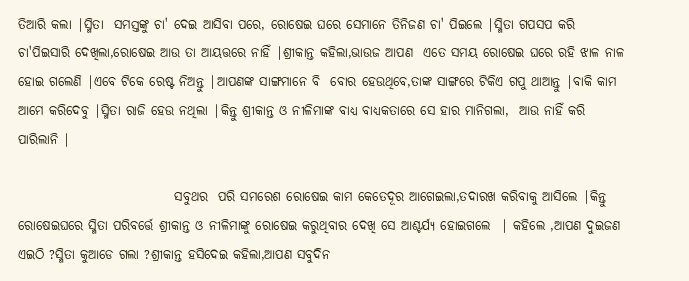ତିଆରି କଲା |ସ୍ମିତା  ସମସ୍ତଙ୍କୁ ଚା' ଦେଇ ଆସିବା ପରେ, ରୋଷେଇ ଘରେ ସେମାନେ ତିନିଜଣ ଚା' ପିଇଲେ |ସ୍ମିତା ଗପସପ କରି ଚା'ପିଇସାରି ଦେଖିଲା,ରୋଷେଇ ଆଉ ତା ଆୟତ୍ତରେ ନାହିଁ |ଶ୍ରୀକାନ୍ତ କହିଲା,ଭାଉଜ ଆପଣ  ଏତେ ସମୟ ରୋଷେଇ ଘରେ ରହି ଝାଳ ନାଳ  ହୋଇ ଗଲେଣି |ଏବେ ଟିକେ ରେଷ୍ଟ ନିଅନ୍ତୁ |ଆପଣଙ୍କ ସାଙ୍ଗମାନେ ବି  ବୋର ହେଉଥିବେ,ତାଙ୍କ ସାଙ୍ଗରେ ଟିକିଏ ଗପୁ ଥାଆନ୍ତୁ |ବାକି କାମ ଆମେ କରିଦେବୁ |ସ୍ମିତା ରାଜି ହେଉ ନଥିଲା |କିନ୍ତୁ ଶ୍ରୀକାନ୍ତ ଓ ନୀଳିମାଙ୍କ ବାଧ୍ୟ ବାଧ୍ୟକତାରେ ସେ ହାର ମାନିଗଲା,  ଆଉ ନାହିଁ କରି ପାରିଲାନି |

                              ସବୁଥର  ପରି ସମରେଶ ରୋଷେଇ କାମ କେତେଦୂର ଆଗେଇଲା,ତଦାରଖ କରିବାକୁ ଆସିଲେ |କିନ୍ତୁ ରୋଷେଇଘରେ ସ୍ମିତା ପରିବର୍ତ୍ତେ ଶ୍ରୀକାନ୍ତ ଓ ନୀଳିମାଙ୍କୁ ରୋଷେଇ କରୁଥିବାର ଦେଖି ସେ ଆଶ୍ଚର୍ଯ୍ୟ ହୋଇଗଲେ  | କହିଲେ ,ଆପଣ ଦୁଇଜଣ ଏଇଠି ?ସ୍ମିତା କୁଆଡେ ଗଲା ?ଶ୍ରୀକାନ୍ତ ହସିଦେଇ କହିଲା,ଆପଣ ସବୁଦିନ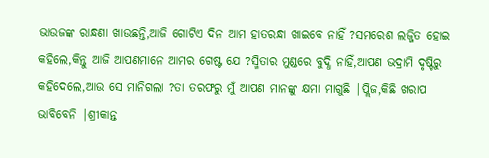ଭାଉଜଙ୍କ ରାନ୍ଧଣା ଖାଉଛନ୍ତି,ଆଜି ଗୋଟିଏ ଦିନ ଆମ ହାତରନ୍ଧା ଖାଇବେ ନାହିଁ ?ସମରେଶ ଲଜ୍ଜିତ ହୋଇ କହିଲେ,କିନ୍ତୁ ଆଜି ଆପଣମାନେ ଆମର ଗେଷ୍ଟ ଯେ ?ସ୍ମିତାର ମୁଣ୍ଡରେ ବୁଦ୍ଧି ନାହିଁ,ଆପଣ ଭଦ୍ରାମି ଦୃଷ୍ଟିରୁ କହିଦେଲେ,ଆଉ ସେ ମାନିଗଲା ?ତା ତରଫରୁ ମୁଁ ଆପଣ ମାନଙ୍କୁ କ୍ଷମା ମାଗୁଛି |ପ୍ଲିଜ,କିଛି ଖରାପ ଭାବିବେନି |ଶ୍ରୀକାନ୍ତ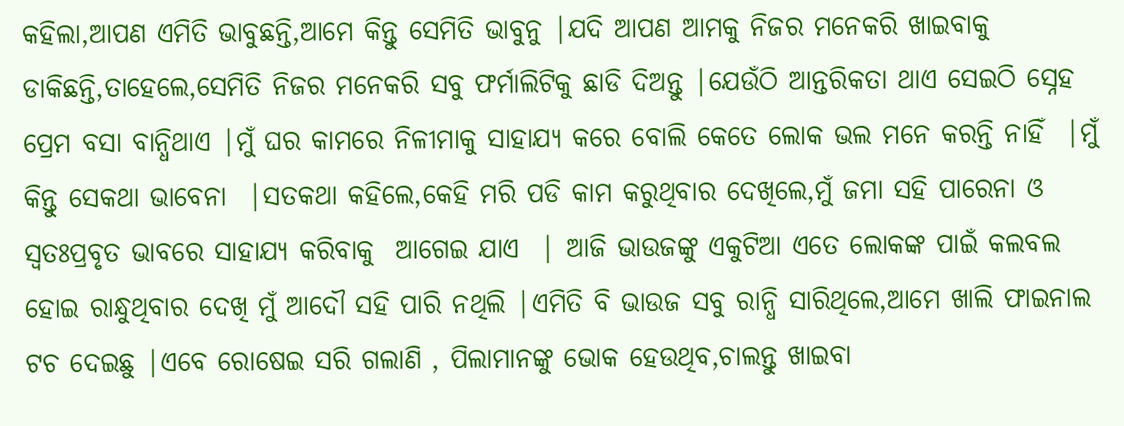କହିଲା,ଆପଣ ଏମିତି ଭାବୁଛନ୍ତି,ଆମେ କିନ୍ତୁ ସେମିତି ଭାବୁନୁ |ଯଦି ଆପଣ ଆମକୁ ନିଜର ମନେକରି ଖାଇବାକୁ ଡାକିଛନ୍ତି,ତାହେଲେ,ସେମିତି ନିଜର ମନେକରି ସବୁ ଫର୍ମାଲିଟିକୁ ଛାଡି ଦିଅନ୍ତୁ |ଯେଉଁଠି ଆନ୍ତରିକତା ଥାଏ ସେଇଠି ସ୍ନେହ ପ୍ରେମ ବସା ବାନ୍ଧିଥାଏ |ମୁଁ ଘର କାମରେ ନିଳୀମାକୁ ସାହାଯ୍ୟ କରେ ବୋଲି କେତେ ଲୋକ ଭଲ ମନେ କରନ୍ତି ନାହିଁ  |ମୁଁ କିନ୍ତୁ ସେକଥା ଭାବେନା  |ସତକଥା କହିଲେ,କେହି ମରି ପଡି କାମ କରୁଥିବାର ଦେଖିଲେ,ମୁଁ ଜମା ସହି ପାରେନା ଓ ସ୍ୱତଃପ୍ରବୃତ ଭାବରେ ସାହାଯ୍ୟ କରିବାକୁ  ଆଗେଇ ଯାଏ  | ଆଜି ଭାଉଜଙ୍କୁ ଏକୁଟିଆ ଏତେ ଲୋକଙ୍କ ପାଇଁ କଲବଲ ହୋଇ ରାନ୍ଧୁଥିବାର ଦେଖି ମୁଁ ଆଦୌ ସହି ପାରି ନଥିଲି |ଏମିତି ବି ଭାଉଜ ସବୁ ରାନ୍ଧି ସାରିଥିଲେ,ଆମେ ଖାଲି ଫାଇନାଲ ଟଚ ଦେଇଛୁ |ଏବେ ରୋଷେଇ ସରି ଗଲାଣି , ପିଲାମାନଙ୍କୁ ଭୋକ ହେଉଥିବ,ଚାଲନ୍ତୁ ଖାଇବା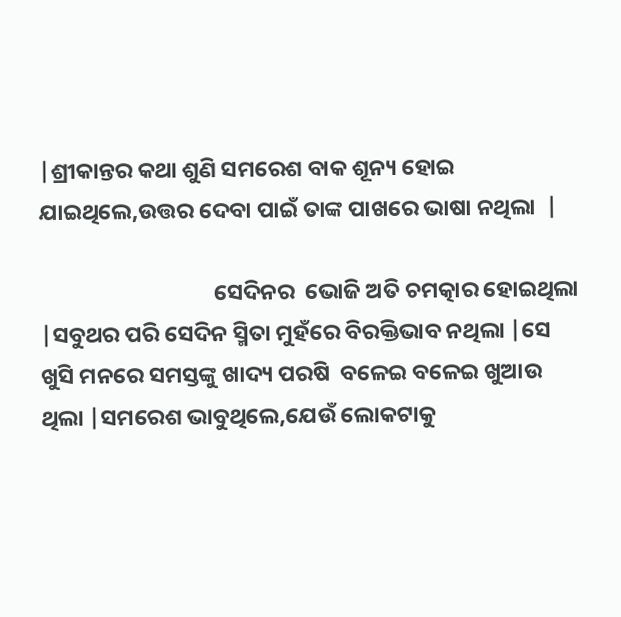|ଶ୍ରୀକାନ୍ତର କଥା ଶୁଣି ସମରେଶ ବାକ ଶୂନ୍ୟ ହୋଇ ଯାଇଥିଲେ,ଉତ୍ତର ଦେବା ପାଇଁ ତାଙ୍କ ପାଖରେ ଭାଷା ନଥିଲା  |

                                  ସେଦିନର  ଭୋଜି ଅତି ଚମତ୍କାର ହୋଇଥିଲା |ସବୁଥର ପରି ସେଦିନ ସ୍ମିତା ମୁହଁରେ ବିରକ୍ତିଭାବ ନଥିଲା |ସେ ଖୁସି ମନରେ ସମସ୍ତଙ୍କୁ ଖାଦ୍ୟ ପରଷି  ବଳେଇ ବଳେଇ ଖୁଆଉ ଥିଲା |ସମରେଶ ଭାବୁଥିଲେ,ଯେଉଁ ଲୋକଟାକୁ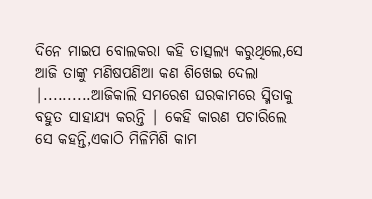ଦିନେ ମାଇପ ବୋଲକରା କହି ତାତ୍ସଲ୍ୟ କରୁଥିଲେ,ସେ ଆଜି ତାଙ୍କୁ ମଣିଷପଣିଆ କଣ ଶିଖେଇ ଦେଲା |..........ଆଜିକାଲି ସମରେଶ ଘରକାମରେ ସ୍ମିତାକୁ ବହୁତ ସାହାଯ୍ୟ କରନ୍ତି | କେହି କାରଣ ପଚାରିଲେ ସେ କହନ୍ତି,ଏକାଠି ମିଳିମିଶି କାମ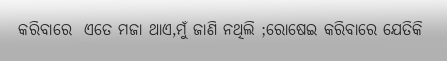କରିବାରେ  ଏତେ ମଜା ଥାଏ,ମୁଁ ଜାଣି ନଥିଲି ;ରୋଷେଇ କରିବାରେ ଯେତିକି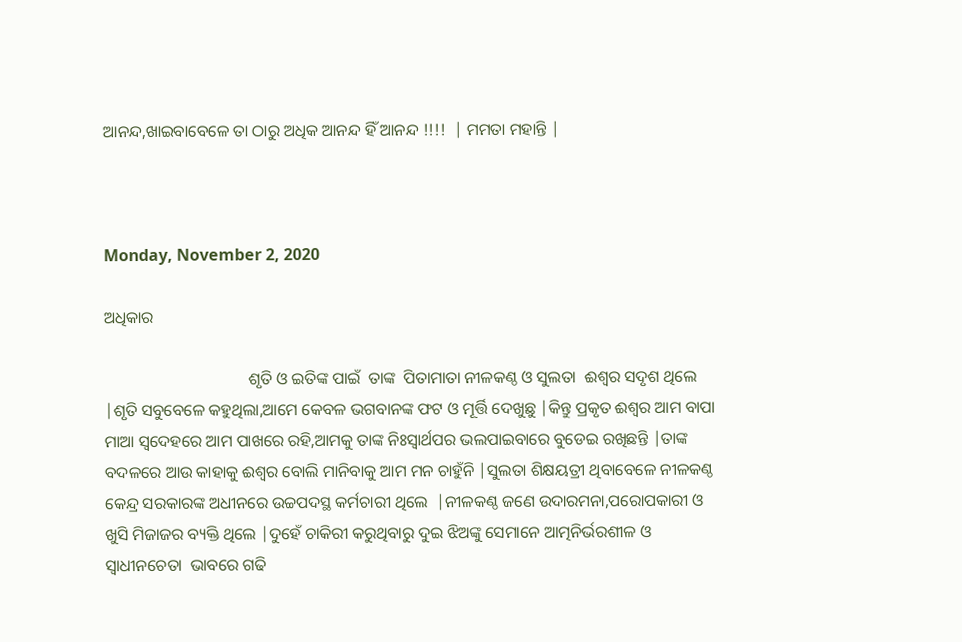ଆନନ୍ଦ,ଖାଇବାବେଳେ ତା ଠାରୁ ଅଧିକ ଆନନ୍ଦ ହିଁ ଆନନ୍ଦ !!!!  | ମମତା ମହାନ୍ତି |



Monday, November 2, 2020

ଅଧିକାର

                                   ଶୃତି ଓ ଇତିଙ୍କ ପାଇଁ  ତାଙ୍କ  ପିତାମାତା ନୀଳକଣ୍ଠ ଓ ସୁଲତା  ଈଶ୍ୱର ସଦୃଶ ଥିଲେ |ଶୃତି ସବୁବେଳେ କହୁଥିଲା,ଆମେ କେବଳ ଭଗବାନଙ୍କ ଫଟ ଓ ମୂର୍ତ୍ତି ଦେଖୁଛୁ |କିନ୍ତୁ ପ୍ରକୃତ ଈଶ୍ୱର ଆମ ବାପା ମାଆ ସ୍ଵଦେହରେ ଆମ ପାଖରେ ରହି,ଆମକୁ ତାଙ୍କ ନିଃସ୍ୱାର୍ଥପର ଭଲପାଇବାରେ ବୁଡେଇ ରଖିଛନ୍ତି |ତାଙ୍କ ବଦଳରେ ଆଉ କାହାକୁ ଈଶ୍ୱର ବୋଲି ମାନିବାକୁ ଆମ ମନ ଚାହୁଁନି |ସୁଲତା ଶିକ୍ଷୟତ୍ରୀ ଥିବାବେଳେ ନୀଳକଣ୍ଠ କେନ୍ଦ୍ର ସରକାରଙ୍କ ଅଧୀନରେ ଉଚ୍ଚପଦସ୍ଥ କର୍ମଚାରୀ ଥିଲେ  |ନୀଳକଣ୍ଠ ଜଣେ ଉଦାରମନା,ପରୋପକାରୀ ଓ ଖୁସି ମିଜାଜର ବ୍ୟକ୍ତି ଥିଲେ |ଦୁହେଁ ଚାକିରୀ କରୁଥିବାରୁ ଦୁଇ ଝିଅଙ୍କୁ ସେମାନେ ଆତ୍ମନିର୍ଭରଶୀଳ ଓ ସ୍ୱାଧୀନଚେତା  ଭାବରେ ଗଢି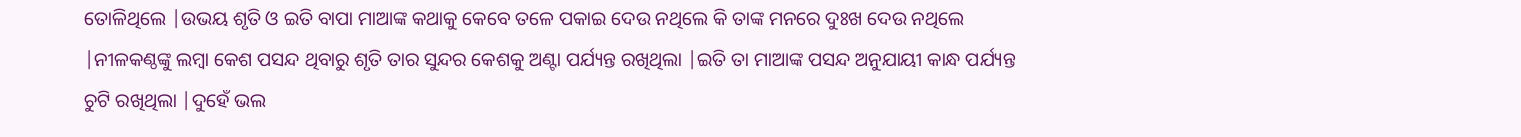ତୋଳିଥିଲେ |ଉଭୟ ଶୃତି ଓ ଇତି ବାପା ମାଆଙ୍କ କଥାକୁ କେବେ ତଳେ ପକାଇ ଦେଉ ନଥିଲେ କି ତାଙ୍କ ମନରେ ଦୁଃଖ ଦେଉ ନଥିଲେ |ନୀଳକଣ୍ଠଙ୍କୁ ଲମ୍ବା କେଶ ପସନ୍ଦ ଥିବାରୁ ଶୃତି ତାର ସୁନ୍ଦର କେଶକୁ ଅଣ୍ଟା ପର୍ଯ୍ୟନ୍ତ ରଖିଥିଲା |ଇତି ତା ମାଆଙ୍କ ପସନ୍ଦ ଅନୁଯାୟୀ କାନ୍ଧ ପର୍ଯ୍ୟନ୍ତ ଚୁଟି ରଖିଥିଲା |ଦୁହେଁ ଭଲ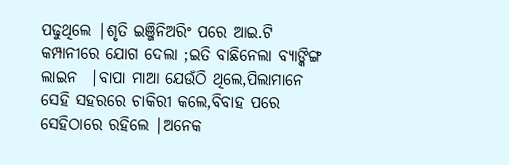ପଢୁଥିଲେ |ଶୃତି ଇଞ୍ଜିନିଅରିଂ ପରେ ଆଇ.ଟି କମ୍ପାନୀରେ ଯୋଗ ଦେଲା ;ଇତି ବାଛିନେଲା ବ୍ୟାଙ୍କିଙ୍ଗ ଲାଇନ  |ବାପା ମାଆ ଯେଉଁଠି ଥିଲେ,ପିଲାମାନେ ସେହି ସହରରେ ଚାକିରୀ କଲେ,ବିବାହ ପରେ ସେହିଠାରେ ରହିଲେ |ଅନେକ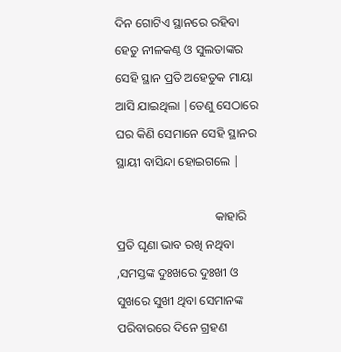ଦିନ ଗୋଟିଏ ସ୍ଥାନରେ ରହିବା  ହେତୁ ନୀଳକଣ୍ଠ ଓ ସୁଲତାଙ୍କର  ସେହି ସ୍ଥାନ ପ୍ରତି ଅହେତୁକ ମାୟା ଆସି ଯାଇଥିଲା |ତେଣୁ ସେଠାରେ ଘର କିଣି ସେମାନେ ସେହି ସ୍ଥାନର ସ୍ଥାୟୀ ବାସିନ୍ଦା ହୋଇଗଲେ |

                                କାହାରି ପ୍ରତି ଘୃଣା ଭାବ ରଖି ନଥିବା ,ସମସ୍ତଙ୍କ ଦୁଃଖରେ ଦୁଃଖୀ ଓ ସୁଖରେ ସୁଖୀ ଥିବା ସେମାନଙ୍କ ପରିବାରରେ ଦିନେ ଗ୍ରହଣ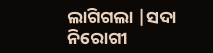ଲାଗିଗଲା |ସଦା ନିରୋଗୀ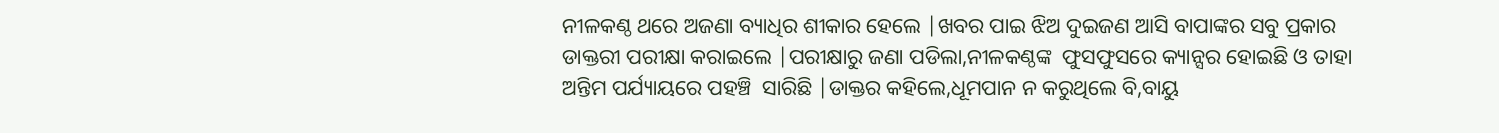ନୀଳକଣ୍ଠ ଥରେ ଅଜଣା ବ୍ୟାଧିର ଶୀକାର ହେଲେ |ଖବର ପାଇ ଝିଅ ଦୁଇଜଣ ଆସି ବାପାଙ୍କର ସବୁ ପ୍ରକାର ଡାକ୍ତରୀ ପରୀକ୍ଷା କରାଇଲେ |ପରୀକ୍ଷାରୁ ଜଣା ପଡିଲା,ନୀଳକଣ୍ଠଙ୍କ  ଫୁସଫୁସରେ କ୍ୟାନ୍ସର ହୋଇଛି ଓ ତାହା ଅନ୍ତିମ ପର୍ଯ୍ୟାୟରେ ପହଞ୍ଚି  ସାରିଛି |ଡାକ୍ତର କହିଲେ,ଧୂମପାନ ନ କରୁଥିଲେ ବି,ବାୟୁ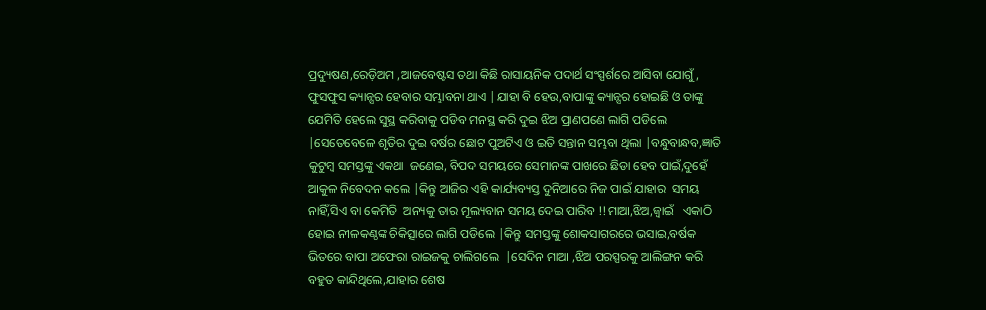ପ୍ରଦ୍ୟୁଷଣ,ରେଡ଼ିଅମ ,ଆଜବେଷ୍ଟସ ତଥା କିଛି ରାସାୟନିକ ପଦାର୍ଥ ସଂସ୍ପର୍ଶରେ ଆସିବା ଯୋଗୁଁ, ଫୁସଫୁସ କ୍ୟାନ୍ସର ହେବାର ସମ୍ଭାବନା ଥାଏ |ଯାହା ବି ହେଉ,ବାପାଙ୍କୁ କ୍ୟାନ୍ସର ହୋଇଛି ଓ ତାଙ୍କୁ ଯେମିତି ହେଲେ ସୁସ୍ଥ କରିବାକୁ ପଡିବ ମନସ୍ଥ କରି ଦୁଇ ଝିଅ ପ୍ରାଣପଣେ ଲାଗି ପଡିଲେ |ସେତେବେଳେ ଶୃତିର ଦୁଇ ବର୍ଷର ଛୋଟ ପୁଅଟିଏ ଓ ଇତି ସନ୍ତାନ ସମ୍ଭବା ଥିଲା |ବନ୍ଧୁବାନ୍ଧବ,ଜ୍ଞାତି କୁଟୁମ୍ବ ସମସ୍ତଙ୍କୁ ଏକଥା  ଜଣେଇ, ବିପଦ ସମୟରେ ସେମାନଙ୍କ ପାଖରେ ଛିଡା ହେବ ପାଇଁ,ଦୁହେଁ ଆକୁଳ ନିବେଦନ କଲେ |କିନ୍ତୁ ଆଜିର ଏହି କାର୍ଯ୍ୟବ୍ୟସ୍ତ ଦୁନିଆରେ ନିଜ ପାଇଁ ଯାହାର  ସମୟ ନାହିଁ,ସିଏ ବା କେମିତି  ଅନ୍ୟକୁ ତାର ମୂଲ୍ୟବାନ ସମୟ ଦେଇ ପାରିବ !!ମାଆ,ଝିଅ,ଜ୍ୱାଇଁ   ଏକାଠି ହୋଇ ନୀଳକଣ୍ଠଙ୍କ ଚିକିତ୍ସାରେ ଲାଗି ପଡିଲେ |କିନ୍ତୁ ସମସ୍ତଙ୍କୁ ଶୋକସାଗରରେ ଭସାଇ,ବର୍ଷକ ଭିତରେ ବାପା ଅଫେରା ରାଇଜକୁ ଚାଲିଗଲେ  |ସେଦିନ ମାଆ ,ଝିଅ ପରସ୍ପରକୁ ଆଲିଙ୍ଗନ କରି ବହୁତ କାନ୍ଦିଥିଲେ,ଯାହାର ଶେଷ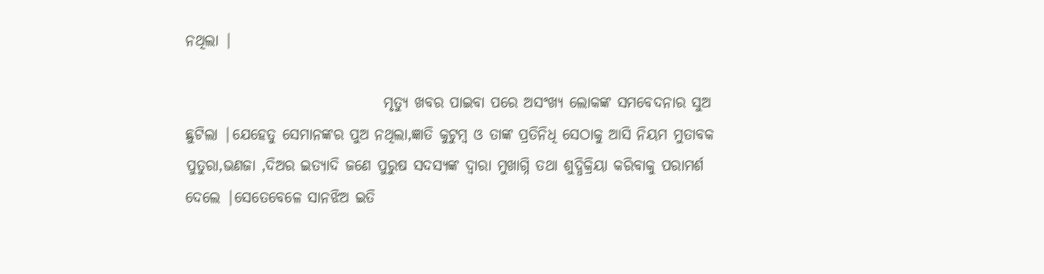ନଥିଲା |

                                 ମୃତ୍ୟୁ ଖବର ପାଇବା ପରେ ଅସଂଖ୍ୟ ଲୋକଙ୍କ ସମବେଦନାର ସୁଅ ଛୁଟିଲା |ଯେହେତୁ ସେମାନଙ୍କର ପୁଅ ନଥିଲା,ଜ୍ଞାତି କୁଟୁମ୍ବ ଓ ତାଙ୍କ ପ୍ରତିନିଧି ସେଠାକୁ ଆସି ନିୟମ ମୁତାବକ ପୁତୁରା,ଭଣଜା ,ଦିଅର ଇତ୍ୟାଦି ଜଣେ ପୁରୁଷ ସଦସ୍ୟଙ୍କ ଦ୍ୱାରା ମୁଖାଗ୍ନି ତଥା ଶୁଦ୍ଧିକ୍ରିୟା କରିବାକୁ ପରାମର୍ଶ ଦେଲେ |ସେତେବେଳେ ସାନଝିଅ ଇତି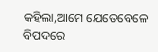କହିଲା,ଆମେ ଯେତେବେଳେ ବିପଦରେ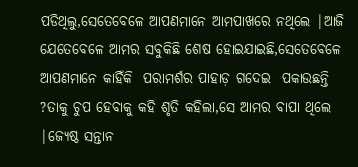ପଡିଥିଲୁ,ସେତେବେଳେ ଆପଣମାନେ ଆମପାଖରେ ନଥିଲେ |ଆଜି ଯେତେବେଳେ ଆମର ସବୁକିଛି ଶେଷ ହୋଇଯାଇଛି,ସେତେବେଳେ ଆପଣମାନେ କାହିଁକି  ପରାମର୍ଶର ପାହାଡ଼ ଗଦେଇ  ପକାଉଛନ୍ତି ?ତାକୁ ଚୁପ ହେବାକୁ କହି ଶୃତି କହିଲା,ସେ ଆମର ବାପା ଥିଲେ |ଜ୍ୟେଷ୍ଠ ସନ୍ତାନ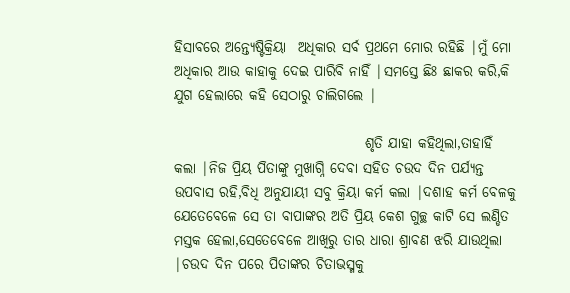ହିସାବରେ ଅନ୍ତ୍ୟେଷ୍ଟିକ୍ରିୟା  ଅଧିକାର ସର୍ବ ପ୍ରଥମେ ମୋର ରହିଛି |ମୁଁ ମୋ ଅଧିକାର ଆଉ କାହାକୁ ଦେଇ ପାରିବି ନାହିଁ |ସମସ୍ତେ ଛିଃ ଛାକର କରି,କି ଯୁଗ ହେଲାରେ କହି ସେଠାରୁ ଚାଲିଗଲେ |

                                  ଶୃତି ଯାହା କହିଥିଲା,ତାହାହିଁ କଲା |ନିଜ ପ୍ରିୟ ପିତାଙ୍କୁ ମୁଖାଗ୍ନି ଦେବା ସହିତ ଚଉଦ ଦିନ ପର୍ଯ୍ୟନ୍ତ ଉପବାସ ରହି,ବିଧି ଅନୁଯାୟୀ ସବୁ କ୍ରିୟା କର୍ମ କଲା |ଦଶାହ କର୍ମ ବେଳକୁ ଯେତେବେଳେ ସେ ତା ବାପାଙ୍କର ଅତି ପ୍ରିୟ କେଶ ଗୁଚ୍ଛ କାଟି ସେ ଲଣ୍ଡିତ ମସ୍ତକ ହେଲା,ସେତେବେଳେ ଆଖିରୁ ତାର ଧାରା ଶ୍ରାବଣ ଝରି ଯାଉଥିଲା |ଚଉଦ ଦିନ ପରେ ପିତାଙ୍କର ଚିତାଭସ୍ମକୁ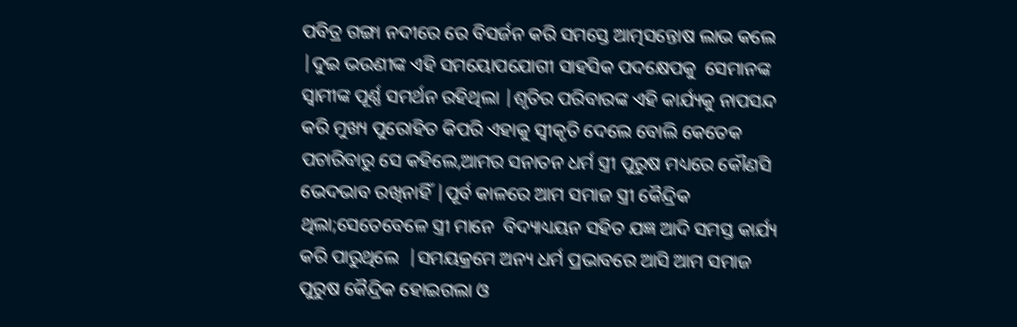ପବିତ୍ର ଗଙ୍ଗା ନଦୀରେ ରେ ବିସର୍ଜନ କରି ସମସ୍ତେ ଆତ୍ମସନ୍ତୋଷ ଲାଭ କଲେ |ଦୁଇ ଭଉଣୀଙ୍କ ଏହି ସମୟୋପଯୋଗୀ ସାହସିକ ପଦକ୍ଷେପକୁ  ସେମାନଙ୍କ  ସ୍ୱାମୀଙ୍କ ପୂର୍ଣ୍ଣ ସମର୍ଥନ ରହିଥିଲା |ଶୃତିର ପରିବାରଙ୍କ ଏହି କାର୍ଯ୍ୟକୁ ନାପସନ୍ଦ କରି ମୁଖ୍ୟ ପୁରୋହିତ କିପରି ଏହାକୁ ସ୍ୱୀକୃତି ଦେଲେ ବୋଲି କେତେକ ପଚାରିବାରୁ ସେ କହିଲେ,ଆମର ସନାତନ ଧର୍ମ ସ୍ତ୍ରୀ ପୁରୁଷ ମଧ୍ୟରେ କୌଣସି ଭେଦଭାବ ରଖିନାହିଁ |ପୂର୍ବ କାଳରେ ଆମ ସମାଜ ସ୍ତ୍ରୀ କୈନ୍ଦ୍ରିକ ଥିଲା;ସେତେବେଳେ ସ୍ତ୍ରୀ ମାନେ  ବିଦ୍ୟାଧ୍ୟୟନ ସହିତ ଯଜ୍ଞ ଆଦି ସମସ୍ତ କାର୍ଯ୍ୟ କରି ପାରୁଥିଲେ  |ସମୟକ୍ରମେ ଅନ୍ୟ ଧର୍ମ ପ୍ରଭାବରେ ଆସି ଆମ ସମାଜ ପୁରୁଷ କୈନ୍ଦ୍ରିକ ହୋଇଗଲା ଓ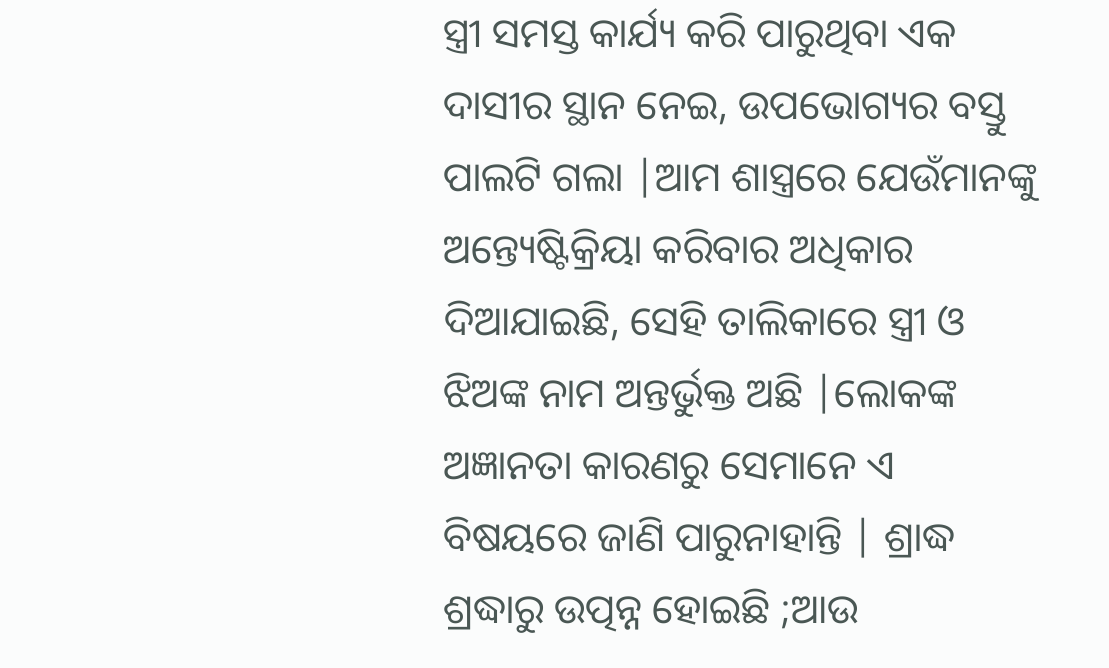ସ୍ତ୍ରୀ ସମସ୍ତ କାର୍ଯ୍ୟ କରି ପାରୁଥିବା ଏକ ଦାସୀର ସ୍ଥାନ ନେଇ, ଉପଭୋଗ୍ୟର ବସ୍ତୁ ପାଲଟି ଗଲା |ଆମ ଶାସ୍ତ୍ରରେ ଯେଉଁମାନଙ୍କୁ ଅନ୍ତ୍ୟେଷ୍ଟିକ୍ରିୟା କରିବାର ଅଧିକାର ଦିଆଯାଇଛି, ସେହି ତାଲିକାରେ ସ୍ତ୍ରୀ ଓ ଝିଅଙ୍କ ନାମ ଅନ୍ତର୍ଭୁକ୍ତ ଅଛି |ଲୋକଙ୍କ  ଅଜ୍ଞାନତା କାରଣରୁ ସେମାନେ ଏ ବିଷୟରେ ଜାଣି ପାରୁନାହାନ୍ତି | ଶ୍ରାଦ୍ଧ ଶ୍ରଦ୍ଧାରୁ ଉତ୍ପନ୍ନ ହୋଇଛି ;ଆଉ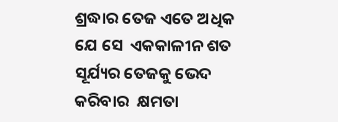ଶ୍ରଦ୍ଧାର ତେଜ ଏତେ ଅଧିକ ଯେ ସେ  ଏକକାଳୀନ ଶତ ସୂର୍ଯ୍ୟର ତେଜକୁ ଭେଦ କରିବାର  କ୍ଷମତା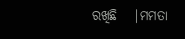ରଖିଛି   |ମମତା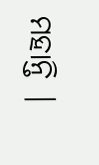ମହାନ୍ତି |